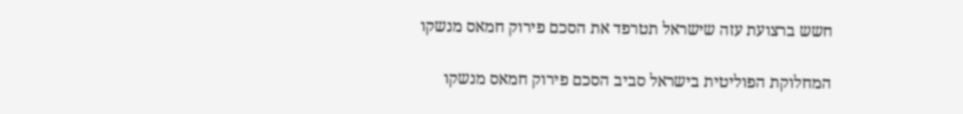חשש ברצועת עזה שישראל תטרפד את הסכם פירוק חמאס מנשקו

המחלוקת הפוליטית בישראל סביב הסכם פירוק חמאס מנשקו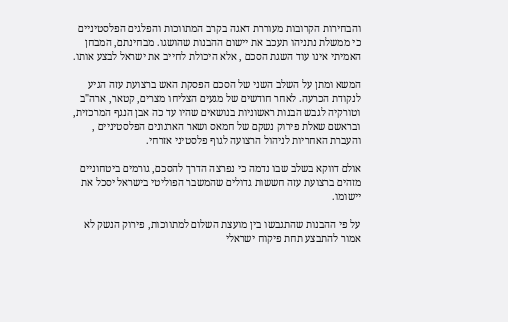והבחירות הקרובות מעוררת דאגה בקרב המתווכות והפלגים הפלסטיניים כי ממשלת נתניהו תעכב את יישום ההבנות שהושגו. מבחינתם, המבחן האמיתי אינו עוד השגת הסכם , אלא היכולת לחייב את ישראל לבצע אותו.

המשא ומתן על השלב השני של הסכם הפסקת האש ברצועת עזה הגיע לנקודת הכרעה. לאחר חודשים של מגעים הצליחו מצרים, קטאר, ארה"ב וטורקיה לגבש הבנות ראשוניות בנושאים שהיו עד כה אבן הנגף המרכזית, ובראשם שאלת פירוק נשקם של חמאס ושאר הארגונים הפלסטיניים , והעברת האחריות לניהול הרצועה לגוף פלסטיני אזרחי.

אולם דווקא בשלב שבו נדמה כי נפרצה הדרך להסכם, גורמים ביטחוניים מזהים ברצועת עזה חששות גדולים שהמשבר הפוליטי בישראל יסכל את יישומו.

על פי ההבנות שהתגבשו בין מועצת השלום למתווכות, פירוק הנשק לא אמור להתבצע תחת פיקוח ישראלי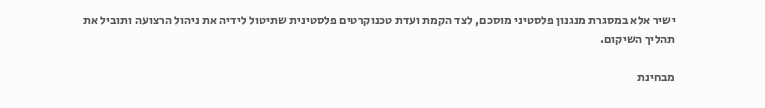ישיר אלא במסגרת מנגנון פלסטיני מוסכם, לצד הקמת ועדת טכנוקרטים פלסטינית שתיטול לידיה את ניהול הרצועה ותוביל את תהליך השיקום.

מבחינת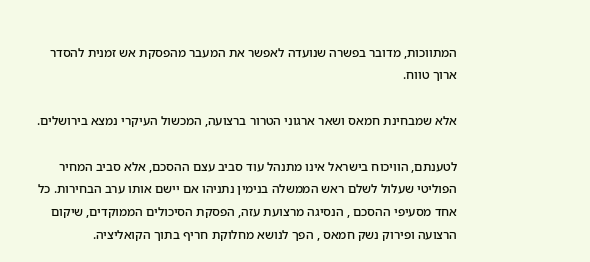המתווכות, מדובר בפשרה שנועדה לאפשר את המעבר מהפסקת אש זמנית להסדר ארוך טווח.

אלא שמבחינת חמאס ושאר ארגוני הטרור ברצועה, המכשול העיקרי נמצא בירושלים.

לטענתם, הוויכוח בישראל אינו מתנהל עוד סביב עצם ההסכם, אלא סביב המחיר הפוליטי שעלול לשלם ראש הממשלה בנימין נתניהו אם יישם אותו ערב הבחירות. כל אחד מסעיפי ההסכם , הנסיגה מרצועת עזה, הפסקת הסיכולים הממוקדים, שיקום הרצועה ופירוק נשק חמאס , הפך לנושא מחלוקת חריף בתוך הקואליציה.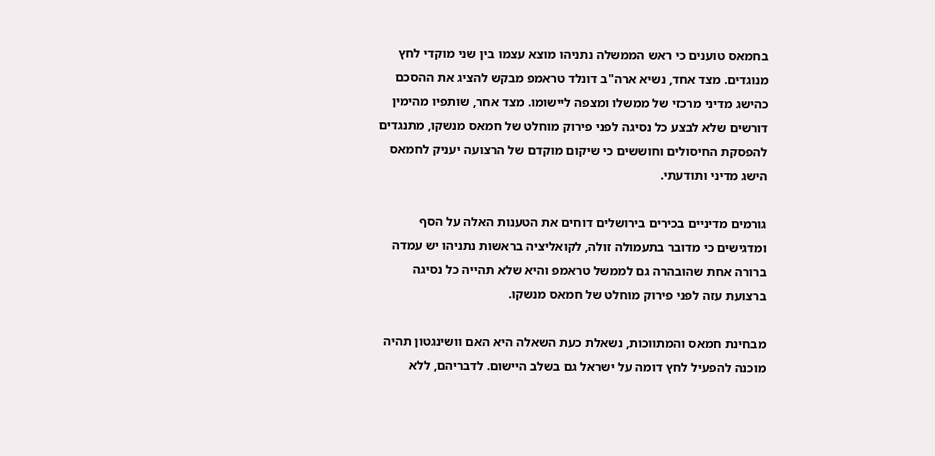בחמאס טוענים כי ראש הממשלה נתניהו מוצא עצמו בין שני מוקדי לחץ מנוגדים. מצד אחד, נשיא ארה"ב דונלד טראמפ מבקש להציג את ההסכם כהישג מדיני מרכזי של ממשלו ומצפה ליישומו. מצד אחר, שותפיו מהימין דורשים שלא לבצע כל נסיגה לפני פירוק מוחלט של חמאס מנשקו, מתנגדים להפסקת החיסולים וחוששים כי שיקום מוקדם של הרצועה יעניק לחמאס הישג מדיני ותודעתי.

גורמים מדיניים בכירים בירושלים דוחים את הטענות האלה על הסף ומדגישים כי מדובר בתעמולה זולה, לקואליציה בראשות נתניהו יש עמדה ברורה אחת שהובהרה גם לממשל טראמפ והיא שלא תהייה כל נסיגה ברצועת עזה לפני פירוק מוחלט של חמאס מנשקו.

מבחינת חמאס והמתווכות, נשאלת כעת השאלה היא האם וושינגטון תהיה מוכנה להפעיל לחץ דומה על ישראל גם בשלב היישום. לדבריהם, ללא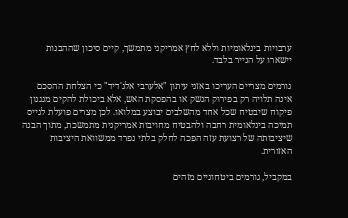ערבויות בינלאומיות וללא לחץ אמריקני מתמשך, קיים סיכון שההבנות יישארו על הנייר בלבד.

גורמים מצריים העריכו באזני עיתון "אלערבי אלג'דיד" כי הצלחת ההסכם אינה תלויה רק בפירוק הנשק או בהפסקת האש, אלא ביכולת להקים מנגנון פיקוח שיבטיח שכל אחד מהשלבים יבוצע במלואו. לכן מצרים פועלת לגייס תמיכה בינלאומית רחבה ולהבטיח מחויבות אמריקנית מתמשכת, מתוך הבנה שיציבותה של רצועת עזה הפכה לחלק בלתי נפרד ממשוואת היציבות האזורית.

במקביל, גורמים ביטחוניים מזהים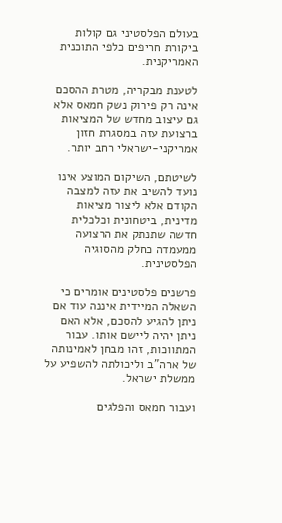בעולם הפלסטיני גם קולות ביקורת חריפים כלפי התוכנית האמריקנית.

לטענת מבקריה, מטרת ההסכם אינה רק פירוק נשק חמאס אלא גם עיצוב מחדש של המציאות ברצועת עזה במסגרת חזון אמריקני-ישראלי רחב יותר.

לשיטתם, השיקום המוצע אינו נועד להשיב את עזה למצבה הקודם אלא ליצור מציאות מדינית, ביטחונית וכלכלית חדשה שתנתק את הרצועה ממעמדה כחלק מהסוגיה הפלסטינית.

פרשנים פלסטינים אומרים כי השאלה המיידית איננה עוד אם ניתן להגיע להסכם, אלא האם ניתן יהיה ליישם אותו. עבור המתווכות, זהו מבחן לאמינותה של ארה"ב וליכולתה להשפיע על ממשלת ישראל.

ועבור חמאס והפלגים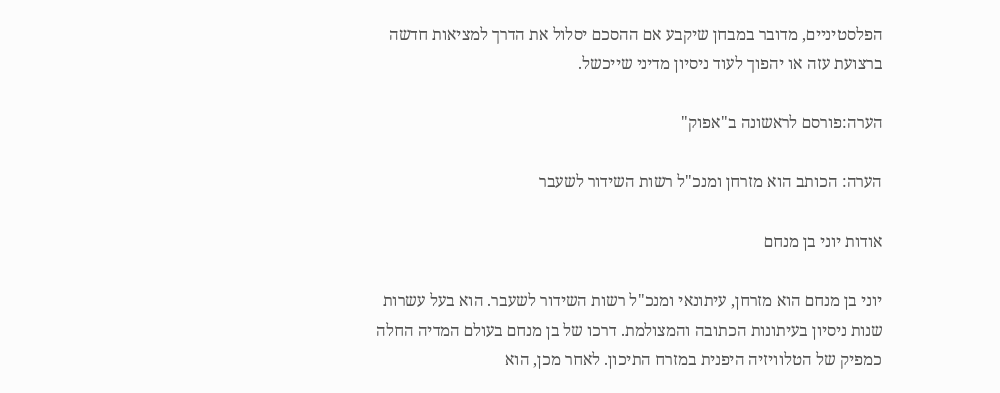הפלסטיניים, מדובר במבחן שיקבע אם ההסכם יסלול את הדרך למציאות חדשה ברצועת עזה או יהפוך לעוד ניסיון מדיני שייכשל.

הערה:פורסם לראשונה ב"אפוק"

הערה: הכותב הוא מזרחן ומנכ"ל רשות השידור לשעבר

אודות יוני בן מנחם

יוני בן מנחם הוא מזרחן, עיתונאי ומנכ"ל רשות השידור לשעבר. הוא בעל עשרות שנות ניסיון בעיתונות הכתובה והמצולמת. דרכו של בן מנחם בעולם המדיה החלה כמפיק של הטלוויזיה היפנית במזרח התיכון. לאחר מכן, הוא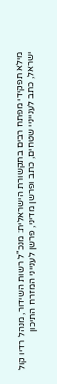מילא תפקידי מפתח רבים בתקשורת הישראלית: מנכ"ל רשות השידור, מנהל רדיו קול ישראל, כתב לענייניי שטחים, כתב ופרשן מדיני, פרשן לענייני המזרח התיכון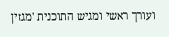ועורך ראשי ומגיש התוכנית 'מגזין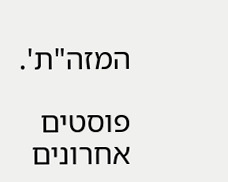המזה"ת'.

פוסטים אחרונים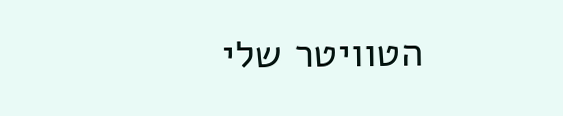הטוויטר שלי